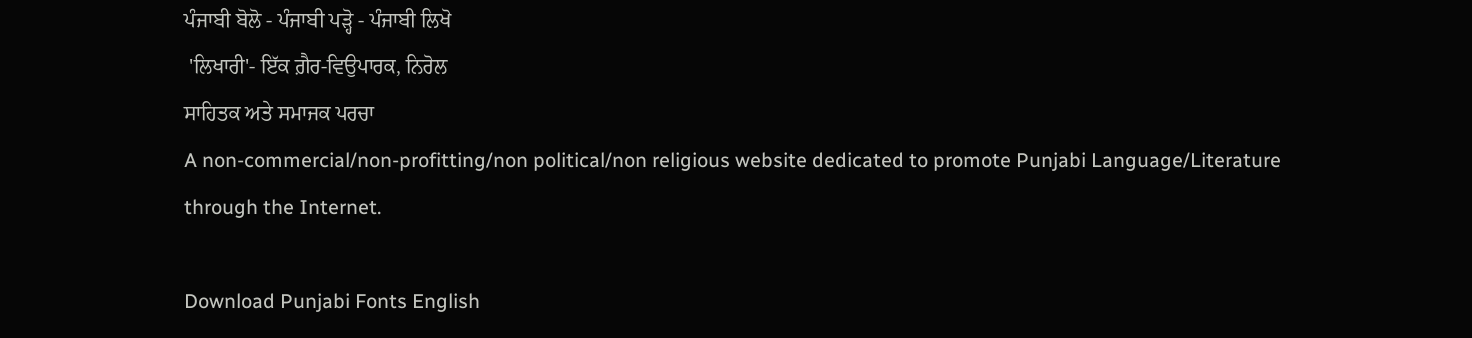ਪੰਜਾਬੀ ਬੋਲੋ - ਪੰਜਾਬੀ ਪੜ੍ਹੋ - ਪੰਜਾਬੀ ਲਿਖੋ
 'ਲਿਖਾਰੀ'- ਇੱਕ ਗ਼ੈਰ-ਵਿਉਪਾਰਕ, ਨਿਰੋਲ
ਸਾਹਿਤਕ ਅਤੇ ਸਮਾਜਕ ਪਰਚਾ
A non-commercial/non-profitting/non political/non religious website dedicated to promote Punjabi Language/Literature through the Internet.

Download Punjabi Fonts English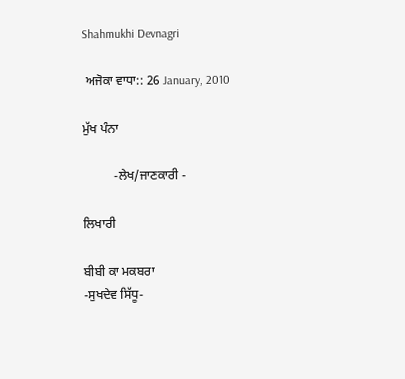Shahmukhi Devnagri

 ਅਜੋਕਾ ਵਾਧਾ:: 26 January, 2010

ਮੁੱਖ ਪੰਨਾ

          -ਲੇਖ/ਜਾਣਕਾਰੀ -

ਲਿਖਾਰੀ

ਬੀਬੀ ਕਾ ਮਕਬਰਾ
-ਸੁਖਦੇਵ ਸਿੱਧੂ-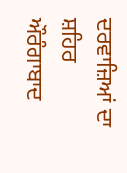ਦਰਵਾਜ਼ਿਆਂ ਦਾ ਸ਼ਹਿਰ ਔਰੰਗਾਬਾਦ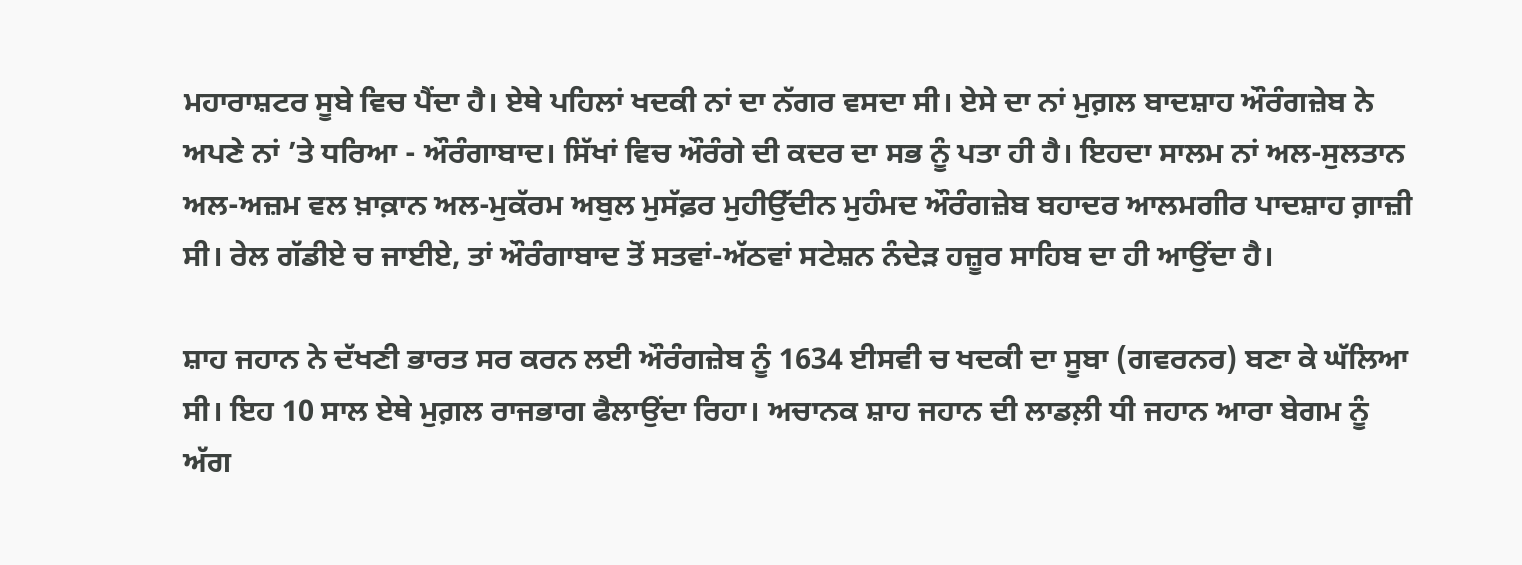ਮਹਾਰਾਸ਼ਟਰ ਸੂਬੇ ਵਿਚ ਪੈਂਦਾ ਹੈ। ਏਥੇ ਪਹਿਲਾਂ ਖਦਕੀ ਨਾਂ ਦਾ ਨੱਗਰ ਵਸਦਾ ਸੀ। ਏਸੇ ਦਾ ਨਾਂ ਮੁਗ਼ਲ ਬਾਦਸ਼ਾਹ ਔਰੰਗਜ਼ੇਬ ਨੇ ਅਪਣੇ ਨਾਂ ’ਤੇ ਧਰਿਆ - ਔਰੰਗਾਬਾਦ। ਸਿੱਖਾਂ ਵਿਚ ਔਰੰਗੇ ਦੀ ਕਦਰ ਦਾ ਸਭ ਨੂੰ ਪਤਾ ਹੀ ਹੈ। ਇਹਦਾ ਸਾਲਮ ਨਾਂ ਅਲ-ਸੁਲਤਾਨ ਅਲ-ਅਜ਼ਮ ਵਲ ਖ਼ਾਕ਼ਾਨ ਅਲ-ਮੁਕੱਰਮ ਅਬੁਲ ਮੁਸੱਫ਼ਰ ਮੁਹੀਉੱਦੀਨ ਮੁਹੰਮਦ ਔਰੰਗਜ਼ੇਬ ਬਹਾਦਰ ਆਲਮਗੀਰ ਪਾਦਸ਼ਾਹ ਗ਼ਾਜ਼ੀ ਸੀ। ਰੇਲ ਗੱਡੀਏ ਚ ਜਾਈਏ, ਤਾਂ ਔਰੰਗਾਬਾਦ ਤੋਂ ਸਤਵਾਂ-ਅੱਠਵਾਂ ਸਟੇਸ਼ਨ ਨੰਦੇੜ ਹਜ਼ੂਰ ਸਾਹਿਬ ਦਾ ਹੀ ਆਉਂਦਾ ਹੈ।

ਸ਼ਾਹ ਜਹਾਨ ਨੇ ਦੱਖਣੀ ਭਾਰਤ ਸਰ ਕਰਨ ਲਈ ਔਰੰਗਜ਼ੇਬ ਨੂੰ 1634 ਈਸਵੀ ਚ ਖਦਕੀ ਦਾ ਸੂਬਾ (ਗਵਰਨਰ) ਬਣਾ ਕੇ ਘੱਲਿਆ ਸੀ। ਇਹ 10 ਸਾਲ ਏਥੇ ਮੁਗ਼ਲ ਰਾਜਭਾਗ ਫੈਲਾਉਂਦਾ ਰਿਹਾ। ਅਚਾਨਕ ਸ਼ਾਹ ਜਹਾਨ ਦੀ ਲਾਡਲ਼ੀ ਧੀ ਜਹਾਨ ਆਰਾ ਬੇਗਮ ਨੂੰ ਅੱਗ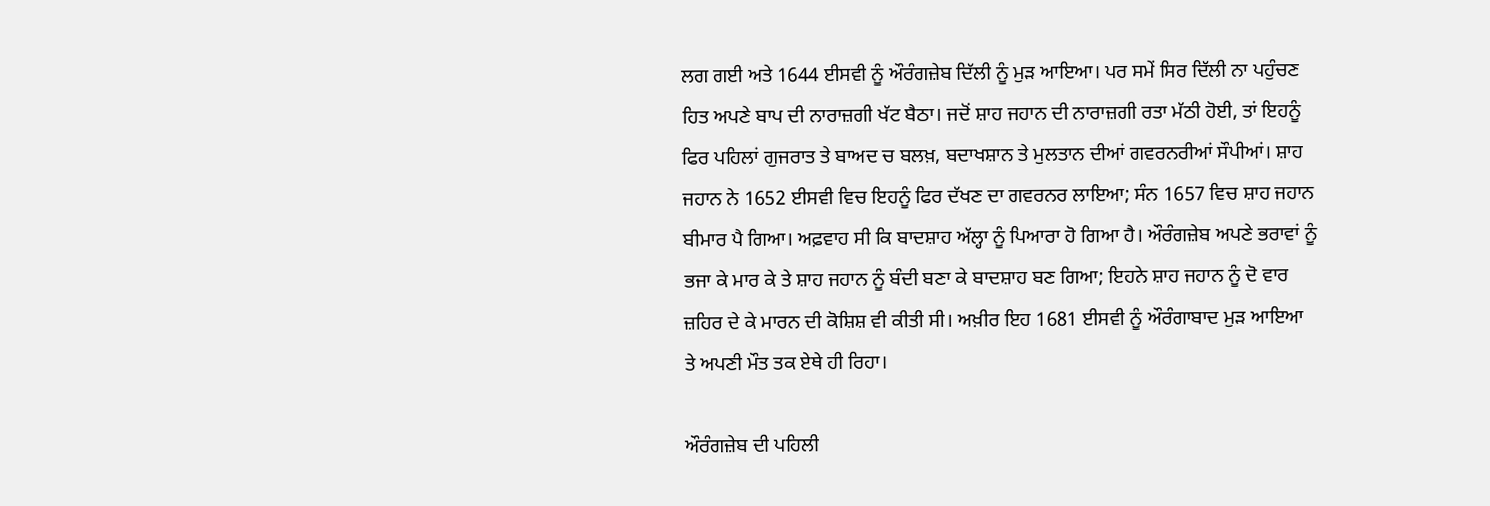ਲਗ ਗਈ ਅਤੇ 1644 ਈਸਵੀ ਨੂੰ ਔਰੰਗਜ਼ੇਬ ਦਿੱਲੀ ਨੂੰ ਮੁੜ ਆਇਆ। ਪਰ ਸਮੇਂ ਸਿਰ ਦਿੱਲੀ ਨਾ ਪਹੁੰਚਣ ਹਿਤ ਅਪਣੇ ਬਾਪ ਦੀ ਨਾਰਾਜ਼ਗੀ ਖੱਟ ਬੈਠਾ। ਜਦੋਂ ਸ਼ਾਹ ਜਹਾਨ ਦੀ ਨਾਰਾਜ਼ਗੀ ਰਤਾ ਮੱਠੀ ਹੋਈ, ਤਾਂ ਇਹਨੂੰ ਫਿਰ ਪਹਿਲਾਂ ਗੁਜਰਾਤ ਤੇ ਬਾਅਦ ਚ ਬਲਖ਼, ਬਦਾਖਸ਼ਾਨ ਤੇ ਮੁਲਤਾਨ ਦੀਆਂ ਗਵਰਨਰੀਆਂ ਸੌਪੀਆਂ। ਸ਼ਾਹ ਜਹਾਨ ਨੇ 1652 ਈਸਵੀ ਵਿਚ ਇਹਨੂੰ ਫਿਰ ਦੱਖਣ ਦਾ ਗਵਰਨਰ ਲਾਇਆ; ਸੰਨ 1657 ਵਿਚ ਸ਼ਾਹ ਜਹਾਨ ਬੀਮਾਰ ਪੈ ਗਿਆ। ਅਫ਼ਵਾਹ ਸੀ ਕਿ ਬਾਦਸ਼ਾਹ ਅੱਲ੍ਹਾ ਨੂੰ ਪਿਆਰਾ ਹੋ ਗਿਆ ਹੈ। ਔਰੰਗਜ਼ੇਬ ਅਪਣੇ ਭਰਾਵਾਂ ਨੂੰ ਭਜਾ ਕੇ ਮਾਰ ਕੇ ਤੇ ਸ਼ਾਹ ਜਹਾਨ ਨੂੰ ਬੰਦੀ ਬਣਾ ਕੇ ਬਾਦਸ਼ਾਹ ਬਣ ਗਿਆ; ਇਹਨੇ ਸ਼ਾਹ ਜਹਾਨ ਨੂੰ ਦੋ ਵਾਰ ਜ਼ਹਿਰ ਦੇ ਕੇ ਮਾਰਨ ਦੀ ਕੋਸ਼ਿਸ਼ ਵੀ ਕੀਤੀ ਸੀ। ਅਖ਼ੀਰ ਇਹ 1681 ਈਸਵੀ ਨੂੰ ਔਰੰਗਾਬਾਦ ਮੁੜ ਆਇਆ ਤੇ ਅਪਣੀ ਮੌਤ ਤਕ ਏਥੇ ਹੀ ਰਿਹਾ।

ਔਰੰਗਜ਼ੇਬ ਦੀ ਪਹਿਲੀ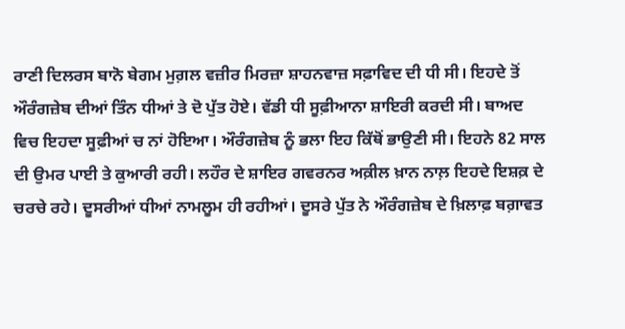ਰਾਣੀ ਦਿਲਰਸ ਬਾਨੋ ਬੇਗਮ ਮੁਗ਼ਲ ਵਜ਼ੀਰ ਮਿਰਜ਼ਾ ਸ਼ਾਹਨਵਾਜ਼ ਸਫ਼ਾਵਿਦ ਦੀ ਧੀ ਸੀ। ਇਹਦੇ ਤੋਂ ਔਰੰਗਜ਼ੇਬ ਦੀਆਂ ਤਿੰਨ ਧੀਆਂ ਤੇ ਦੋ ਪੁੱਤ ਹੋਏ। ਵੱਡੀ ਧੀ ਸੂਫ਼ੀਆਨਾ ਸ਼ਾਇਰੀ ਕਰਦੀ ਸੀ। ਬਾਅਦ ਵਿਚ ਇਹਦਾ ਸੂਫ਼ੀਆਂ ਚ ਨਾਂ ਹੋਇਆ। ਔਰੰਗਜ਼ੇਬ ਨੂੰ ਭਲਾ ਇਹ ਕਿੱਥੋਂ ਭਾਉਣੀ ਸੀ। ਇਹਨੇ 82 ਸਾਲ ਦੀ ਉਮਰ ਪਾਈ ਤੇ ਕੁਆਰੀ ਰਹੀ। ਲਹੌਰ ਦੇ ਸ਼ਾਇਰ ਗਵਰਨਰ ਅਕ਼ੀਲ ਖ਼ਾਨ ਨਾਲ਼ ਇਹਦੇ ਇਸ਼ਕ਼ ਦੇ ਚਰਚੇ ਰਹੇ। ਦੂਸਰੀਆਂ ਧੀਆਂ ਨਾਮਲੂਮ ਹੀ ਰਹੀਆਂ। ਦੂਸਰੇ ਪੁੱਤ ਨੇ ਔਰੰਗਜ਼ੇਬ ਦੇ ਖ਼ਿਲਾਫ਼ ਬਗ਼ਾਵਤ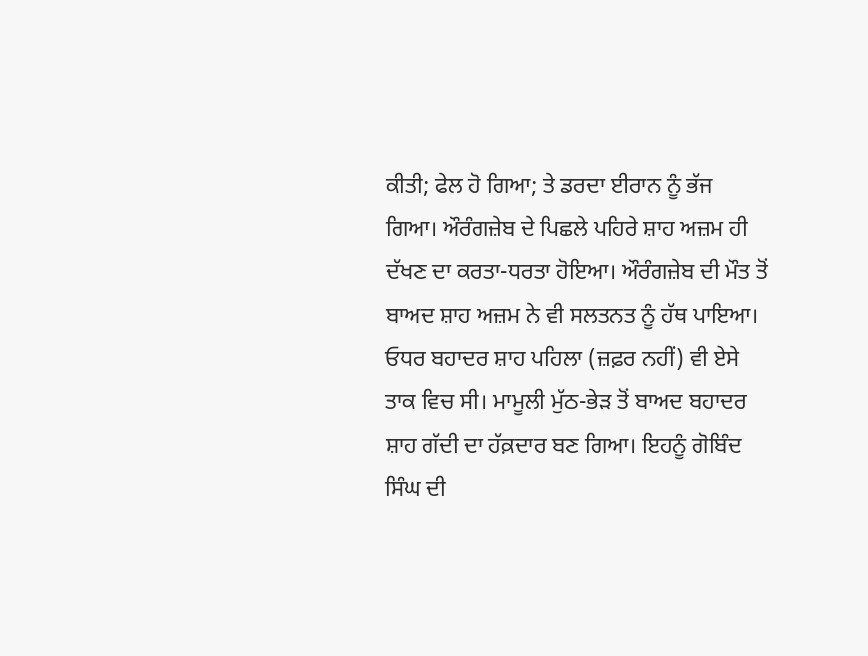ਕੀਤੀ; ਫੇਲ ਹੋ ਗਿਆ; ਤੇ ਡਰਦਾ ਈਰਾਨ ਨੂੰ ਭੱਜ ਗਿਆ। ਔਰੰਗਜ਼ੇਬ ਦੇ ਪਿਛਲੇ ਪਹਿਰੇ ਸ਼ਾਹ ਅਜ਼ਮ ਹੀ ਦੱਖਣ ਦਾ ਕਰਤਾ-ਧਰਤਾ ਹੋਇਆ। ਔਰੰਗਜ਼ੇਬ ਦੀ ਮੌਤ ਤੋਂ ਬਾਅਦ ਸ਼ਾਹ ਅਜ਼ਮ ਨੇ ਵੀ ਸਲਤਨਤ ਨੂੰ ਹੱਥ ਪਾਇਆ। ਓਧਰ ਬਹਾਦਰ ਸ਼ਾਹ ਪਹਿਲਾ (ਜ਼ਫ਼ਰ ਨਹੀਂ) ਵੀ ਏਸੇ ਤਾਕ ਵਿਚ ਸੀ। ਮਾਮੂਲੀ ਮੁੱਠ-ਭੇੜ ਤੋਂ ਬਾਅਦ ਬਹਾਦਰ ਸ਼ਾਹ ਗੱਦੀ ਦਾ ਹੱਕ਼ਦਾਰ ਬਣ ਗਿਆ। ਇਹਨੂੰ ਗੋਬਿੰਦ ਸਿੰਘ ਦੀ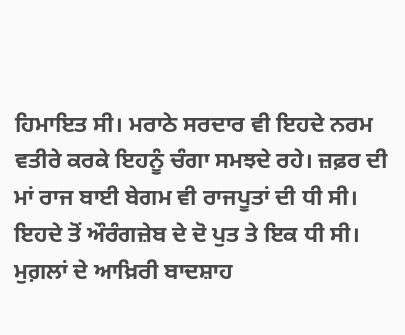ਹਿਮਾਇਤ ਸੀ। ਮਰਾਠੇ ਸਰਦਾਰ ਵੀ ਇਹਦੇ ਨਰਮ ਵਤੀਰੇ ਕਰਕੇ ਇਹਨੂੰ ਚੰਗਾ ਸਮਝਦੇ ਰਹੇ। ਜ਼ਫ਼ਰ ਦੀ ਮਾਂ ਰਾਜ ਬਾਈ ਬੇਗਮ ਵੀ ਰਾਜਪੂਤਾਂ ਦੀ ਧੀ ਸੀ। ਇਹਦੇ ਤੋਂ ਔਰੰਗਜ਼ੇਬ ਦੇ ਦੋ ਪੁਤ ਤੇ ਇਕ ਧੀ ਸੀ। ਮੁਗ਼ਲਾਂ ਦੇ ਆਖ਼ਿਰੀ ਬਾਦਸ਼ਾਹ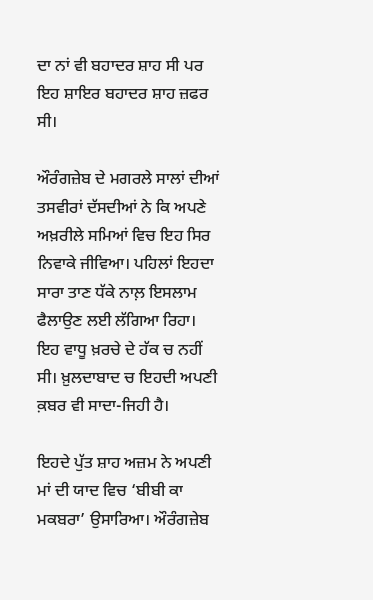ਦਾ ਨਾਂ ਵੀ ਬਹਾਦਰ ਸ਼ਾਹ ਸੀ ਪਰ ਇਹ ਸ਼ਾਇਰ ਬਹਾਦਰ ਸ਼ਾਹ ਜ਼ਫਰ ਸੀ।

ਔਰੰਗਜ਼ੇਬ ਦੇ ਮਗਰਲੇ ਸਾਲਾਂ ਦੀਆਂ ਤਸਵੀਰਾਂ ਦੱਸਦੀਆਂ ਨੇ ਕਿ ਅਪਣੇ ਅਖ਼ਰੀਲੇ ਸਮਿਆਂ ਵਿਚ ਇਹ ਸਿਰ ਨਿਵਾਕੇ ਜੀਵਿਆ। ਪਹਿਲਾਂ ਇਹਦਾ ਸਾਰਾ ਤਾਣ ਧੱਕੇ ਨਾਲ਼ ਇਸਲਾਮ ਫੈਲਾਉਣ ਲਈ ਲੱਗਿਆ ਰਿਹਾ। ਇਹ ਵਾਧੂ ਖ਼ਰਚੇ ਦੇ ਹੱਕ ਚ ਨਹੀਂ ਸੀ। ਖ਼ੁਲਦਾਬਾਦ ਚ ਇਹਦੀ ਅਪਣੀ ਕ਼ਬਰ ਵੀ ਸਾਦਾ-ਜਿਹੀ ਹੈ।

ਇਹਦੇ ਪੁੱਤ ਸ਼ਾਹ ਅਜ਼ਮ ਨੇ ਅਪਣੀ ਮਾਂ ਦੀ ਯਾਦ ਵਿਚ ‘ਬੀਬੀ ਕਾ ਮਕਬਰਾ’ ਉਸਾਰਿਆ। ਔਰੰਗਜ਼ੇਬ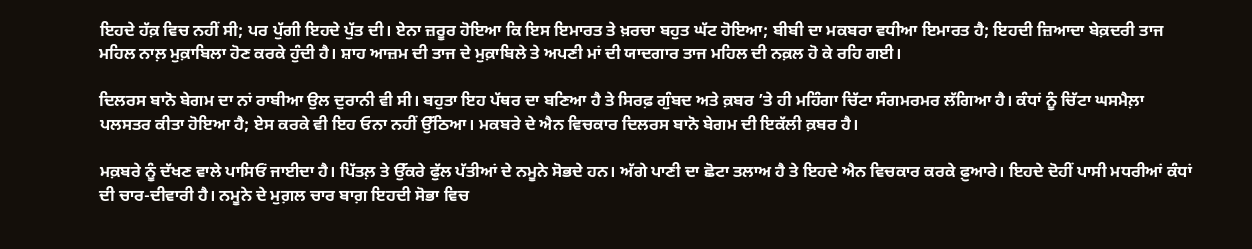ਇਹਦੇ ਹੱਕ਼ ਵਿਚ ਨਹੀਂ ਸੀ; ਪਰ ਪੁੱਗੀ ਇਹਦੇ ਪੁੱਤ ਦੀ। ਏਨਾ ਜ਼ਰੂਰ ਹੋਇਆ ਕਿ ਇਸ ਇਮਾਰਤ ਤੇ ਖ਼ਰਚਾ ਬਹੁਤ ਘੱਟ ਹੋਇਆ; ਬੀਬੀ ਦਾ ਮਕਬਰਾ ਵਧੀਆ ਇਮਾਰਤ ਹੈ; ਇਹਦੀ ਜ਼ਿਆਦਾ ਬੇਕ਼ਦਰੀ ਤਾਜ ਮਹਿਲ ਨਾਲ਼ ਮੁਕ਼ਾਬਿਲਾ ਹੋਣ ਕਰਕੇ ਹੁੰਦੀ ਹੈ। ਸ਼ਾਹ ਆਜ਼ਮ ਦੀ ਤਾਜ ਦੇ ਮੁਕ਼ਾਬਿਲੇ ਤੇ ਅਪਣੀ ਮਾਂ ਦੀ ਯਾਦਗਾਰ ਤਾਜ ਮਹਿਲ ਦੀ ਨਕ਼ਲ ਹੋ ਕੇ ਰਹਿ ਗਈ।

ਦਿਲਰਸ ਬਾਨੋ ਬੇਗਮ ਦਾ ਨਾਂ ਰਾਬੀਆ ਉਲ ਦੁਰਾਨੀ ਵੀ ਸੀ। ਬਹੁਤਾ ਇਹ ਪੱਥਰ ਦਾ ਬਣਿਆ ਹੈ ਤੇ ਸਿਰਫ਼ ਗੁੰਬਦ ਅਤੇ ਕ਼ਬਰ ’ਤੇ ਹੀ ਮਹਿੰਗਾ ਚਿੱਟਾ ਸੰਗਮਰਮਰ ਲੱਗਿਆ ਹੈ। ਕੰਧਾਂ ਨੂੰ ਚਿੱਟਾ ਘਸਮੈਲ਼ਾ ਪਲਸਤਰ ਕੀਤਾ ਹੋਇਆ ਹੈ; ਏਸ ਕਰਕੇ ਵੀ ਇਹ ਓਨਾ ਨਹੀਂ ਉੱਠਿਆ। ਮਕਬਰੇ ਦੇ ਐਨ ਵਿਚਕਾਰ ਦਿਲਰਸ ਬਾਨੋ ਬੇਗਮ ਦੀ ਇਕੱਲੀ ਕ਼ਬਰ ਹੈ।

ਮਕ਼ਬਰੇ ਨੂੰ ਦੱਖਣ ਵਾਲੇ ਪਾਸਿਓਂ ਜਾਈਦਾ ਹੈ। ਪਿੱਤਲ਼ ਤੇ ਉੱਕਰੇ ਫੁੱਲ ਪੱਤੀਆਂ ਦੇ ਨਮੂਨੇ ਸੋਭਦੇ ਹਨ। ਅੱਗੇ ਪਾਣੀ ਦਾ ਛੋਟਾ ਤਲਾਅ ਹੈ ਤੇ ਇਹਦੇ ਐਨ ਵਿਚਕਾਰ ਕਰਕੇ ਫ਼ੁਆਰੇ। ਇਹਦੇ ਦੋਹੀਂ ਪਾਸੀ ਮਧਰੀਆਂ ਕੰਧਾਂ ਦੀ ਚਾਰ-ਦੀਵਾਰੀ ਹੈ। ਨਮੂਨੇ ਦੇ ਮੁਗ਼ਲ ਚਾਰ ਬਾਗ਼ ਇਹਦੀ ਸੋਭਾ ਵਿਚ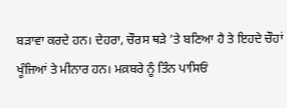ਬੜਾਵਾ ਕਰਦੇ ਹਨ। ਦੇਹਰਾ, ਚੌਰਸ ਥੜੇ ’ਤੇ ਬਣਿਆ ਹੈ ਤੇ ਇਹਦੇ ਚੌਹਾਂ ਖੂੰਜਿਆਂ ਤੇ ਮੀਨਾਰ ਹਨ। ਮਕ਼ਬਰੇ ਨੂੰ ਤਿੰਨ ਪਾਸਿਓਂ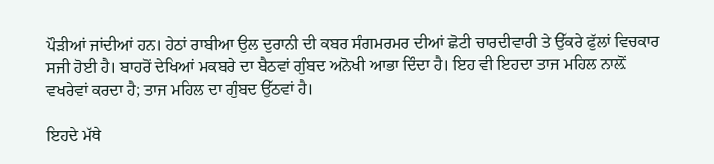ਪੌੜੀਆਂ ਜਾਂਦੀਆਂ ਹਨ। ਹੇਠਾਂ ਰਾਬੀਆ ਉਲ ਦੁਰਾਨੀ ਦੀ ਕਬਰ ਸੰਗਮਰਮਰ ਦੀਆਂ ਛੋਟੀ ਚਾਰਦੀਵਾਰੀ ਤੇ ਉੱਕਰੇ ਫੁੱਲਾਂ ਵਿਚਕਾਰ ਸਜੀ ਹੋਈ ਹੈ। ਬਾਹਰੋਂ ਦੇਖਿਆਂ ਮਕਬਰੇ ਦਾ ਬੈਠਵਾਂ ਗੁੰਬਦ ਅਨੋਖੀ ਆਭਾ ਦਿੰਦਾ ਹੈ। ਇਹ ਵੀ ਇਹਦਾ ਤਾਜ ਮਹਿਲ ਨਾਲ਼ੋਂ ਵਖਰੇਵਾਂ ਕਰਦਾ ਹੈ; ਤਾਜ ਮਹਿਲ ਦਾ ਗੁੰਬਦ ਉੱਠਵਾਂ ਹੈ।

ਇਹਦੇ ਮੱਥੇ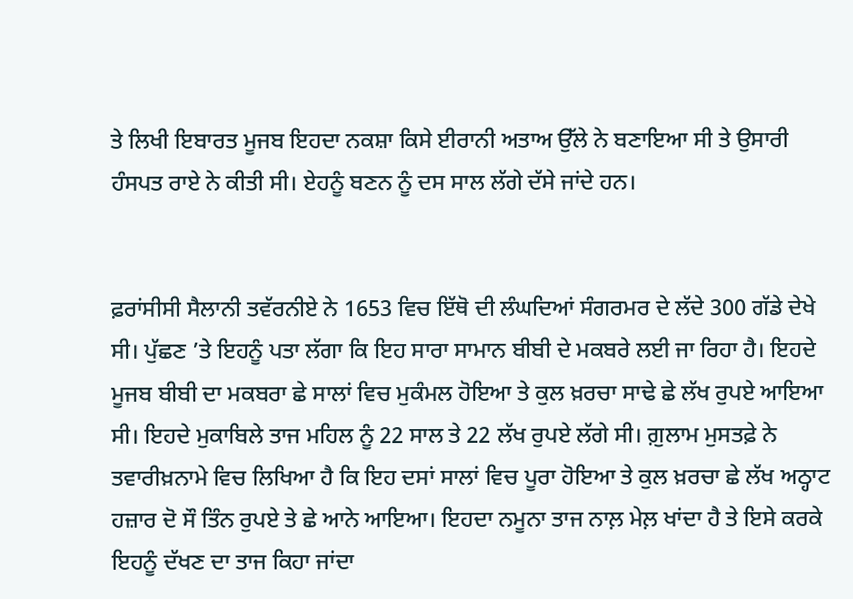ਤੇ ਲਿਖੀ ਇਬਾਰਤ ਮੂਜਬ ਇਹਦਾ ਨਕਸ਼ਾ ਕਿਸੇ ਈਰਾਨੀ ਅਤਾਅ ਉੱਲੇ ਨੇ ਬਣਾਇਆ ਸੀ ਤੇ ਉਸਾਰੀ ਹੰਸਪਤ ਰਾਏ ਨੇ ਕੀਤੀ ਸੀ। ਏਹਨੂੰ ਬਣਨ ਨੂੰ ਦਸ ਸਾਲ ਲੱਗੇ ਦੱਸੇ ਜਾਂਦੇ ਹਨ।


ਫ਼ਰਾਂਸੀਸੀ ਸੈਲਾਨੀ ਤਵੱਰਨੀਏ ਨੇ 1653 ਵਿਚ ਇੱਥੋ ਦੀ ਲੰਘਦਿਆਂ ਸੰਗਰਮਰ ਦੇ ਲੱਦੇ 300 ਗੱਡੇ ਦੇਖੇ ਸੀ। ਪੁੱਛਣ ’ਤੇ ਇਹਨੂੰ ਪਤਾ ਲੱਗਾ ਕਿ ਇਹ ਸਾਰਾ ਸਾਮਾਨ ਬੀਬੀ ਦੇ ਮਕਬਰੇ ਲਈ ਜਾ ਰਿਹਾ ਹੈ। ਇਹਦੇ ਮੂਜਬ ਬੀਬੀ ਦਾ ਮਕਬਰਾ ਛੇ ਸਾਲਾਂ ਵਿਚ ਮੁਕੰਮਲ ਹੋਇਆ ਤੇ ਕੁਲ ਖ਼ਰਚਾ ਸਾਢੇ ਛੇ ਲੱਖ ਰੁਪਏ ਆਇਆ ਸੀ। ਇਹਦੇ ਮੁਕਾਬਿਲੇ ਤਾਜ ਮਹਿਲ ਨੂੰ 22 ਸਾਲ ਤੇ 22 ਲੱਖ ਰੁਪਏ ਲੱਗੇ ਸੀ। ਗ਼ੁਲਾਮ ਮੁਸਤਫ਼ੇ ਨੇ ਤਵਾਰੀਖ਼ਨਾਮੇ ਵਿਚ ਲਿਖਿਆ ਹੈ ਕਿ ਇਹ ਦਸਾਂ ਸਾਲਾਂ ਵਿਚ ਪੂਰਾ ਹੋਇਆ ਤੇ ਕੁਲ ਖ਼ਰਚਾ ਛੇ ਲੱਖ ਅਠ੍ਹਾਟ ਹਜ਼ਾਰ ਦੋ ਸੌ ਤਿੰਨ ਰੁਪਏ ਤੇ ਛੇ ਆਨੇ ਆਇਆ। ਇਹਦਾ ਨਮੂਨਾ ਤਾਜ ਨਾਲ਼ ਮੇਲ਼ ਖਾਂਦਾ ਹੈ ਤੇ ਇਸੇ ਕਰਕੇ ਇਹਨੂੰ ਦੱਖਣ ਦਾ ਤਾਜ ਕਿਹਾ ਜਾਂਦਾ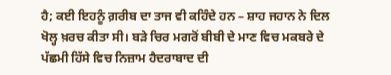ਹੈ; ਕਈ ਇਹਨੂੰ ਗ਼ਰੀਬ ਦਾ ਤਾਜ ਵੀ ਕਹਿੰਦੇ ਹਨ – ਸ਼ਾਹ ਜਹਾਨ ਨੇ ਦਿਲ ਖੋਲ੍ਹ ਖ਼ਰਚ ਕੀਤਾ ਸੀ। ਬੜੇ ਚਿਰ ਮਗਰੋਂ ਬੀਬੀ ਦੇ ਮਾਣ ਵਿਚ ਮਕਬਰੇ ਦੇ ਪੱਛਮੀ ਹਿੱਸੇ ਵਿਚ ਨਿਜ਼ਾਮ ਹੈਦਰਾਬਾਦ ਦੀ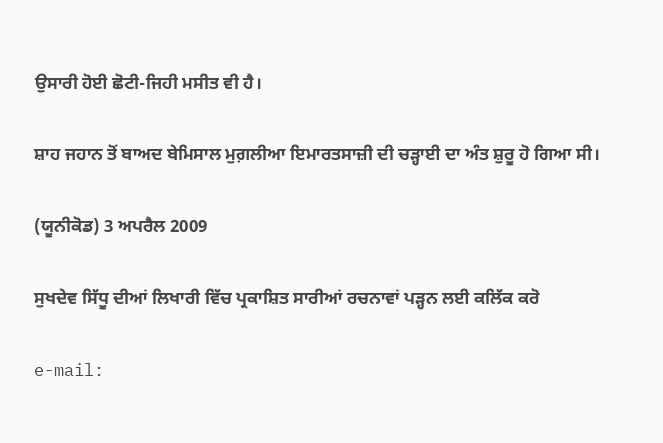ਉਸਾਰੀ ਹੋਈ ਛੋਟੀ-ਜਿਹੀ ਮਸੀਤ ਵੀ ਹੈ।

ਸ਼ਾਹ ਜਹਾਨ ਤੋਂ ਬਾਅਦ ਬੇਮਿਸਾਲ ਮੁਗ਼ਲੀਆ ਇਮਾਰਤਸਾਜ਼ੀ ਦੀ ਚੜ੍ਹਾਈ ਦਾ ਅੰਤ ਸ਼ੁਰੂ ਹੋ ਗਿਆ ਸੀ।

(ਯੂਨੀਕੋਡ) 3 ਅਪਰੈਲ 2009

ਸੁਖਦੇਵ ਸਿੱਧੂ ਦੀਆਂ ਲਿਖਾਰੀ ਵਿੱਚ ਪ੍ਰਕਾਸ਼ਿਤ ਸਾਰੀਆਂ ਰਚਨਾਵਾਂ ਪੜ੍ਹਨ ਲਈ ਕਲਿੱਕ ਕਰੋ

e-mail: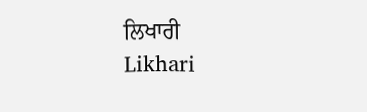ਲਿਖਾਰੀ
Likhari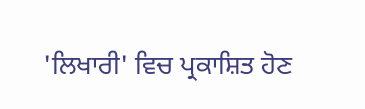'ਲਿਖਾਰੀ' ਵਿਚ ਪ੍ਰਕਾਸ਼ਿਤ ਹੋਣ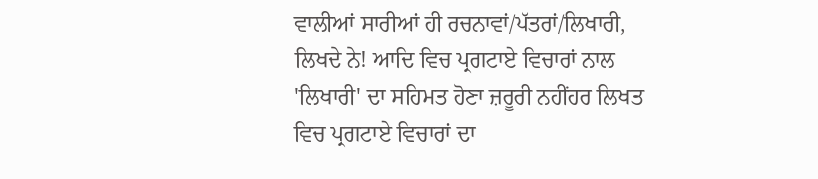ਵਾਲੀਆਂ ਸਾਰੀਆਂ ਹੀ ਰਚਨਾਵਾਂ/ਪੱਤਰਾਂ/ਲਿਖਾਰੀ, ਲਿਖਦੇ ਨੇ! ਆਦਿ ਵਿਚ ਪ੍ਰਗਟਾਏ ਵਿਚਾਰਾਂ ਨਾਲ 'ਲਿਖਾਰੀ' ਦਾ ਸਹਿਮਤ ਹੋਣਾ ਜ਼ਰੂਰੀ ਨਹੀਂਹਰ ਲਿਖਤ ਵਿਚ ਪ੍ਰਗਟਾਏ ਵਿਚਾਰਾਂ ਦਾ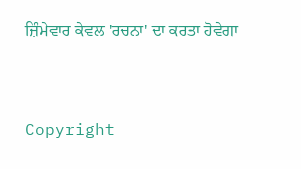ਜ਼ਿੰਮੇਵਾਰ ਕੇਵਲ 'ਰਚਨਾ' ਦਾ ਕਰਤਾ ਹੋਵੇਗਾ



Copyright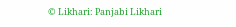© Likhari: Panjabi Likhari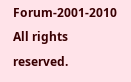Forum-2001-2010 All rights reserved.